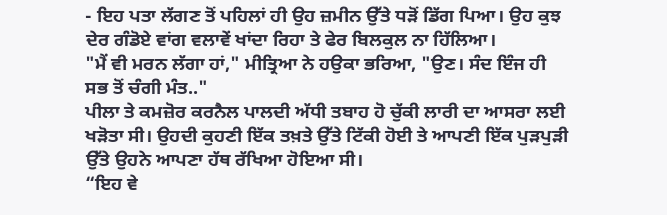- ਇਹ ਪਤਾ ਲੱਗਣ ਤੋਂ ਪਹਿਲਾਂ ਹੀ ਉਹ ਜ਼ਮੀਨ ਉੱਤੇ ਧੜੋਂ ਡਿੱਗ ਪਿਆ। ਉਹ ਕੁਝ ਦੇਰ ਗੰਡੋਏ ਵਾਂਗ ਵਲਾਵੇਂ ਖਾਂਦਾ ਰਿਹਾ ਤੇ ਫੇਰ ਬਿਲਕੁਲ ਨਾ ਹਿੱਲਿਆ।
"ਮੈਂ ਵੀ ਮਰਨ ਲੱਗਾ ਹਾਂ," ਮੀਤ੍ਰਿਆ ਨੇ ਹਉਕਾ ਭਰਿਆ, "ਉਣ। ਸੰਦ ਇੰਜ ਹੀ ਸਭ ਤੋਂ ਚੰਗੀ ਮੰਤ.."
ਪੀਲਾ ਤੇ ਕਮਜ਼ੋਰ ਕਰਨੈਲ ਪਾਲਦੀ ਅੱਧੀ ਤਬਾਹ ਹੋ ਚੁੱਕੀ ਲਾਰੀ ਦਾ ਆਸਰਾ ਲਈ ਖੜੋਤਾ ਸੀ। ਉਹਦੀ ਕੁਹਣੀ ਇੱਕ ਤਖ਼ਤੇ ਉੱਤੇ ਟਿੱਕੀ ਹੋਈ ਤੇ ਆਪਣੀ ਇੱਕ ਪੁੜਪੁੜੀ ਉੱਤੇ ਉਹਨੇ ਆਪਣਾ ਹੱਥ ਰੱਖਿਆ ਹੋਇਆ ਸੀ।
“ਇਹ ਵੇ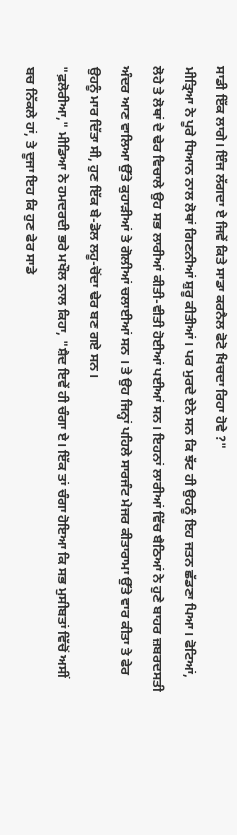ਸਾਡੀ ਇੱਕ ਲਾਗੇ। ਇੰਜ ਲੱਗਦਾ ਏ ਜਿਵੇਂ ਕਿਤੇ ਸਾਡਾ ਕਰਨੈਲ ਫੋਟੋ ਖਿਚਦਾ ਰਿਹਾ ਹੋਵੇ ?"
ਮੀਤ੍ਰਿਆ ਨੇ ਪੂਰੇ ਧਿਆਨ ਨਾਲ ਲੋਥਾਂ ਗਿਣਨੀਆਂ ਸ਼ੁਰੂ ਕੀਤੀਆਂ। ਪਰ ਮੁਰਦੇ ਏਨੇ ਸਨ ਕਿ ਝੱਟ ਹੀ ਉਹਨੂੰ ਇਹ ਜਤਨ ਛੱਡਣਾ ਪਿਆ। ਫੋਟਿਆਂ, ਲੋਹੇ ਤੇ ਲੋਥਾਂ ਦੇ ਢੇਰ ਵਿਚਾਲੇ ਉਹ ਸਭ ਲਾਰੀਆਂ ਕੀਤੀ-ਵੀਤੀ ਹੋਈਆਂ ਪਈਆਂ ਸਨ। ਇਹਨਾਂ ਲਾਰੀਆਂ ਵਿੱਚ ਬੈਠਿਆਂ ਨੇ ਹੁਣੇ ਬਾਹਰ ਜ਼ਬਰਦਸਤੀ ਅੰਦਰ ਆਣ ਵਾਲਿਆ ਉੱਤੇ ਕੁਹਾੜੀਆਂ ਤੇ ਗੋਲੀਆਂ ਚਲਾਈਆਂ ਸਨ । ਤੇ ਉਹ ਜਿਨ੍ਹਾਂ ਪਹਿਲੇ ਸਾਰਜੰਟ ਮੇਜਰ ਕੀਤਾਰਾਮਾ ਉੱਤੇ ਵਾਰ ਕੀਤਾ ਤੇ ਫੇਰ ਉਹਨੂੰ ਮਾਰ ਦਿੱਤਾ ਸੀ, ਹੁਣ ਇੱਕ ਬੇ-ਡੋਲ ਲਹੂ-ਚੋਂਦਾ ਢੇਰ ਬਣ ਗਏ ਸਨ।
"ਫ਼ਲੋਰੀਆ," ਮੀਡਿਆ ਨੇ ਹਮਦਰਦੀ ਭਰੇ ਮਖੌਲ ਨਾਲ ਕਿਹਾ, "ਸ਼ੈਦ ਇਵੇਂ ਹੀ ਚੰਗਾ ਏ। ਇੱਕ ਤਾਂ ਚੰਗਾ ਹੋਇਆ ਕਿ ਸਭ ਮੁਸੀਬਤਾਂ ਵਿੱਚੋਂ ਅਸੀਂ ਬਚ ਨਿੱਕਲੇ ਹਾਂ, ਤੇ ਦੂਜਾ ਇਹ ਕਿ ਹੁਣ ਫੇਰ ਸਾਡੇ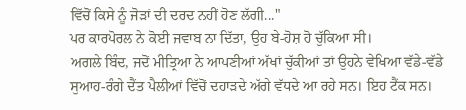ਵਿੱਚੋਂ ਕਿਸੇ ਨੂੰ ਜੋੜਾਂ ਦੀ ਦਰਦ ਨਹੀਂ ਹੋਣ ਲੱਗੀ..."
ਪਰ ਕਾਰਪੋਰਲ ਨੇ ਕੋਈ ਜਵਾਬ ਨਾ ਦਿੱਤਾ, ਉਹ ਬੇ-ਹੋਸ਼ ਹੋ ਚੁੱਕਿਆ ਸੀ।
ਅਗਲੇ ਬਿੰਦ, ਜਦੋਂ ਮੀਤ੍ਰਿਆ ਨੇ ਆਪਣੀਆਂ ਅੱਖਾਂ ਚੁੱਕੀਆਂ ਤਾਂ ਉਹਨੇ ਵੇਖਿਆ ਵੱਡੇ-ਵੱਡੇ ਸੁਆਹ-ਰੰਗੇ ਦੈਂਤ ਪੈਲੀਆਂ ਵਿੱਚੋਂ ਦਹਾੜਦੇ ਅੱਗੇ ਵੱਧਦੇ ਆ ਰਹੇ ਸਨ। ਇਹ ਟੈਂਕ ਸਨ।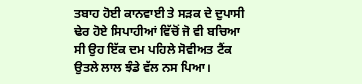ਤਬਾਹ ਹੋਈ ਕਾਨਵਾਈ ਤੇ ਸੜਕ ਦੇ ਦੁਪਾਸੀ ਢੇਰ ਹੋਏ ਸਿਪਾਹੀਆਂ ਵਿੱਚੋਂ ਜੋ ਵੀ ਬਚਿਆ ਸੀ ਉਹ ਇੱਕ ਦਮ ਪਹਿਲੇ ਸੋਵੀਅਤ ਟੈਂਕ ਉਤਲੇ ਲਾਲ ਝੰਡੇ ਵੱਲ ਨਸ ਪਿਆ।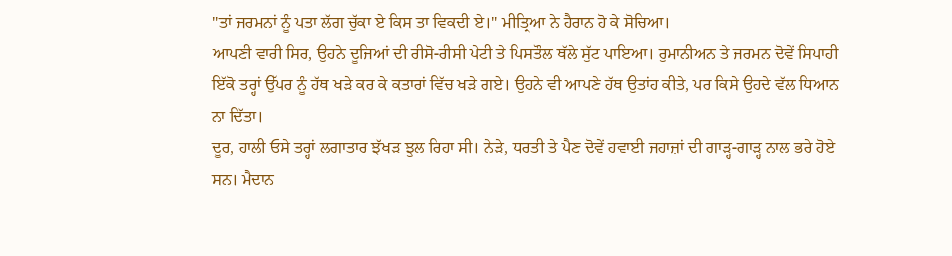"ਤਾਂ ਜਰਮਨਾਂ ਨੂੰ ਪਤਾ ਲੱਗ ਚੁੱਕਾ ਏ ਕਿਸ ਤਾ ਵਿਕਦੀ ਏ।" ਮੀਤ੍ਰਿਆ ਨੇ ਹੈਰਾਨ ਹੋ ਕੇ ਸੋਚਿਆ।
ਆਪਣੀ ਵਾਰੀ ਸਿਰ, ਉਹਨੇ ਦੂਜਿਆਂ ਦੀ ਰੀਸੋ-ਰੀਸੀ ਪੇਟੀ ਤੇ ਪਿਸਤੌਲ ਥੱਲੇ ਸੁੱਟ ਪਾਇਆ। ਰੁਮਾਨੀਅਨ ਤੇ ਜਰਮਨ ਦੋਵੇਂ ਸਿਪਾਹੀ ਇੱਕੋ ਤਰ੍ਹਾਂ ਉੱਪਰ ਨੂੰ ਹੱਥ ਖੜੇ ਕਰ ਕੇ ਕਤਾਰਾਂ ਵਿੱਚ ਖੜੇ ਗਏ। ਉਹਨੇ ਵੀ ਆਪਣੇ ਹੱਥ ਉਤਾਂਹ ਕੀਤੇ, ਪਰ ਕਿਸੇ ਉਹਦੇ ਵੱਲ ਧਿਆਨ ਨਾ ਦਿੱਤਾ।
ਦੂਰ, ਹਾਲੀ ਓਸੇ ਤਰ੍ਹਾਂ ਲਗਾਤਾਰ ਝੱਖੜ ਝੁਲ ਰਿਹਾ ਸੀ। ਨੇੜੇ, ਧਰਤੀ ਤੇ ਪੈਣ ਦੋਵੇਂ ਹਵਾਈ ਜਹਾਜ਼ਾਂ ਦੀ ਗਾੜ੍ਹ-ਗਾੜ੍ਹ ਨਾਲ ਭਰੇ ਹੋਏ ਸਨ। ਮੈਦਾਨ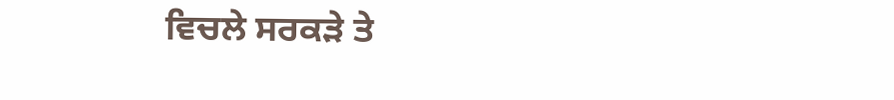ਵਿਚਲੇ ਸਰਕੜੇ ਤੇ